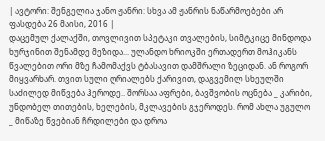| ავტორი: შენგელია ჯანო ჟანრი: სხვა ამ ჟანრის ნაწარმოებები არ ფასდება 26 მაისი, 2016 |
დაცემულ ქალაქში, თოვლივით სპეტაკი თვალების, სიმტკიცე მინდოდა ხურჯინით შენამდე მეზიდა... ულანდო ხრიოკში ერთადერთ მოჰიკანს წვალებით ორი მზე ჩამომაქვს ტბასავით დამშრალი ზეციდან. ან როგორ მიყვარხარ. თვით სული ღრიალებს ქარივით, დაგვემილ სხეულში საძილედ მიწვება ჰეროდე.. შორსაა აფრები, ბავშვობის ოცნება _ კარიბი, უნდობელ თითების, ხელების, მკლავების გჯეროდეს. რომ ახლა უგულო _ მიწაზე წვებიან ჩრდილები და დროა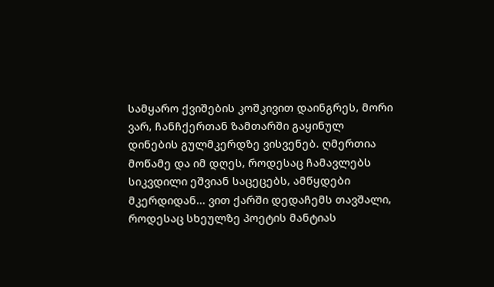სამყარო ქვიშების კოშკივით დაინგრეს, მორი ვარ, ჩანჩქერთან ზამთარში გაყინულ დინების გულმკერდზე ვისვენებ. ღმერთია მოწამე და იმ დღეს, როდესაც ჩამავლებს სიკვდილი ეშვიან საცეცებს, ამწყდები მკერდიდან... ვით ქარში დედაჩემს თავშალი, როდესაც სხეულზე პოეტის მანტიას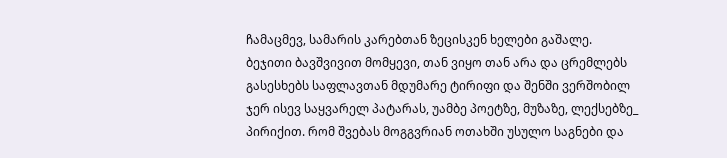ჩამაცმევ, სამარის კარებთან ზეცისკენ ხელები გაშალე.
ბეჯითი ბავშვივით მომყევი, თან ვიყო თან არა და ცრემლებს გასესხებს საფლავთან მდუმარე ტირიფი და შენში ვერშობილ ჯერ ისევ საყვარელ პატარას, უამბე პოეტზე, მუზაზე, ლექსებზე_ პირიქით. რომ შვებას მოგგვრიან ოთახში უსულო საგნები და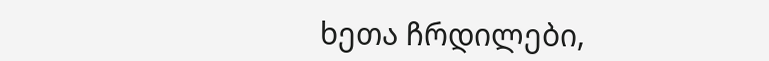ხეთა ჩრდილები,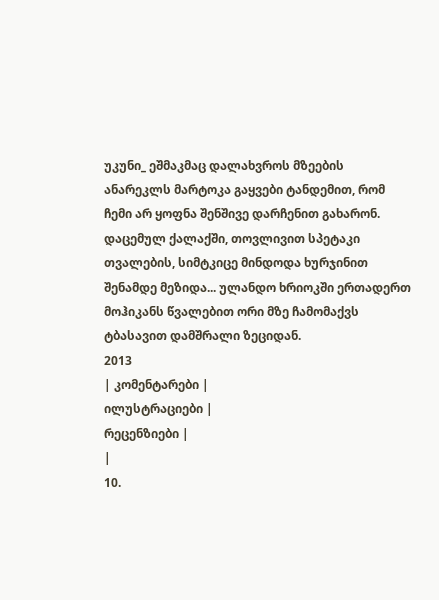უკუნი_ ეშმაკმაც დალახვროს მზეების ანარეკლს მარტოკა გაყვები ტანდემით, რომ ჩემი არ ყოფნა შენშივე დარჩენით გახარონ.
დაცემულ ქალაქში, თოვლივით სპეტაკი თვალების, სიმტკიცე მინდოდა ხურჯინით შენამდე მეზიდა... ულანდო ხრიოკში ერთადერთ მოჰიკანს წვალებით ორი მზე ჩამომაქვს ტბასავით დამშრალი ზეციდან.
2013
| კომენტარები |
ილუსტრაციები |
რეცენზიები |
|
10.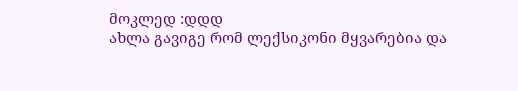მოკლედ :დდდ
ახლა გავიგე რომ ლექსიკონი მყვარებია და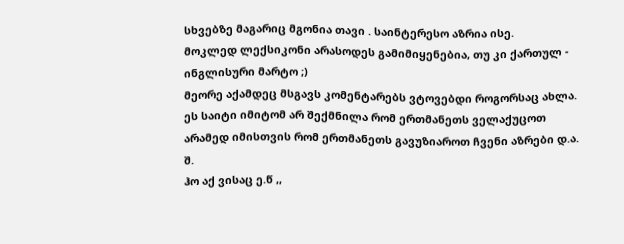სხვებზე მაგარიც მგონია თავი . საინტერესო აზრია ისე.
მოკლედ ლექსიკონი არასოდეს გამიმიყენებია, თუ კი ქართულ - ინგლისური მარტო ;)
მეორე აქამდეც მსგავს კომენტარებს ვტოვებდი როგორსაც ახლა. ეს საიტი იმიტომ არ შექმნილა რომ ერთმანეთს ველაქუცოთ არამედ იმისთვის რომ ერთმანეთს გავუზიაროთ ჩვენი აზრები დ.ა. შ.
ჰო აქ ვისაც ე.წ ,,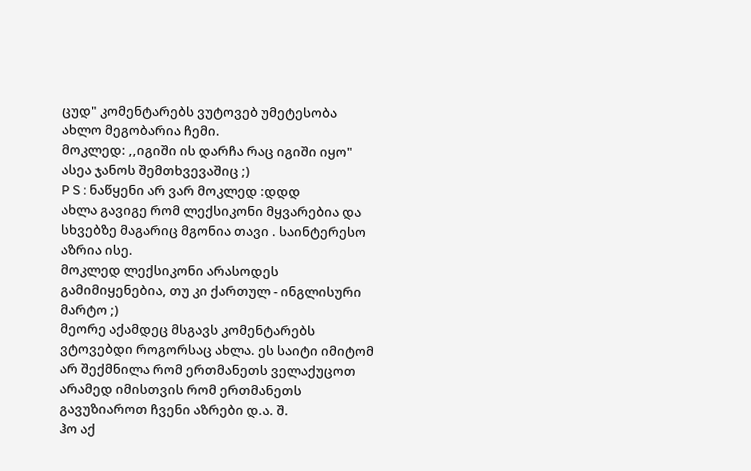ცუდ" კომენტარებს ვუტოვებ უმეტესობა ახლო მეგობარია ჩემი.
მოკლედ: ,,იგიში ის დარჩა რაც იგიში იყო" ასეა ჯანოს შემთხვევაშიც ;)
P S : ნაწყენი არ ვარ მოკლედ :დდდ
ახლა გავიგე რომ ლექსიკონი მყვარებია და სხვებზე მაგარიც მგონია თავი . საინტერესო აზრია ისე.
მოკლედ ლექსიკონი არასოდეს გამიმიყენებია, თუ კი ქართულ - ინგლისური მარტო ;)
მეორე აქამდეც მსგავს კომენტარებს ვტოვებდი როგორსაც ახლა. ეს საიტი იმიტომ არ შექმნილა რომ ერთმანეთს ველაქუცოთ არამედ იმისთვის რომ ერთმანეთს გავუზიაროთ ჩვენი აზრები დ.ა. შ.
ჰო აქ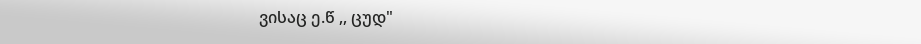ვისაც ე.წ ,, ცუდ"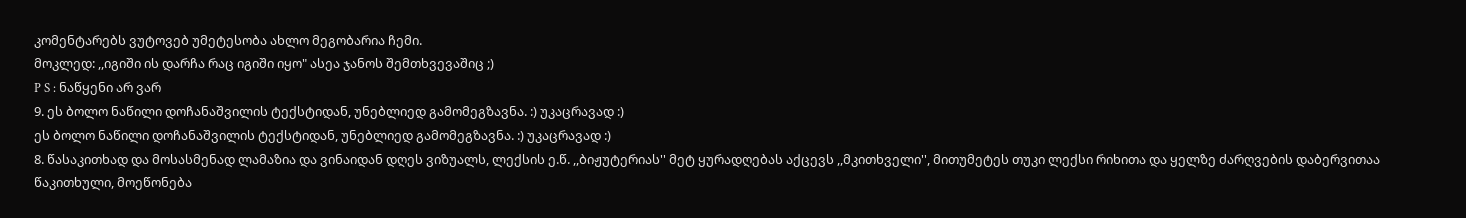კომენტარებს ვუტოვებ უმეტესობა ახლო მეგობარია ჩემი.
მოკლედ: ,,იგიში ის დარჩა რაც იგიში იყო" ასეა ჯანოს შემთხვევაშიც ;)
P S : ნაწყენი არ ვარ
9. ეს ბოლო ნაწილი დოჩანაშვილის ტექსტიდან, უნებლიედ გამომეგზავნა. :) უკაცრავად :)
ეს ბოლო ნაწილი დოჩანაშვილის ტექსტიდან, უნებლიედ გამომეგზავნა. :) უკაცრავად :)
8. წასაკითხად და მოსასმენად ლამაზია და ვინაიდან დღეს ვიზუალს, ლექსის ე.წ. ,,ბიჟუტერიას'' მეტ ყურადღებას აქცევს ,,მკითხველი'', მითუმეტეს თუკი ლექსი რიხითა და ყელზე ძარღვების დაბერვითაა წაკითხული, მოეწონება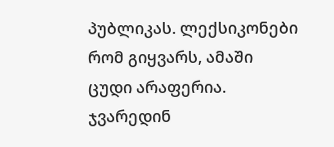პუბლიკას. ლექსიკონები რომ გიყვარს, ამაში ცუდი არაფერია. ჯვარედინ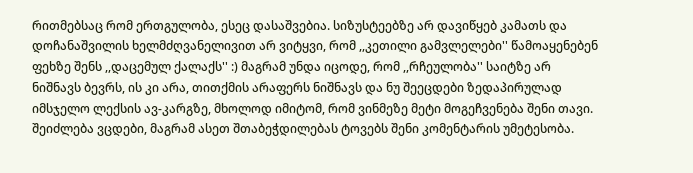რითმებსაც რომ ერთგულობა, ესეც დასაშვებია. სიზუსტეებზე არ დავიწყებ კამათს და დოჩანაშვილის ხელმძღვანელივით არ ვიტყვი, რომ ,,კეთილი გამვლელები'' წამოაყენებენ ფეხზე შენს ,,დაცემულ ქალაქს'' :) მაგრამ უნდა იცოდე, რომ ,,რჩეულობა'' საიტზე არ ნიშნავს ბევრს, ის კი არა, თითქმის არაფერს ნიშნავს და ნუ შეეცდები ზედაპირულად იმსჯელო ლექსის ავ-კარგზე, მხოლოდ იმიტომ, რომ ვინმეზე მეტი მოგეჩვენება შენი თავი. შეიძლება ვცდები, მაგრამ ასეთ შთაბეჭდილებას ტოვებს შენი კომენტარის უმეტესობა.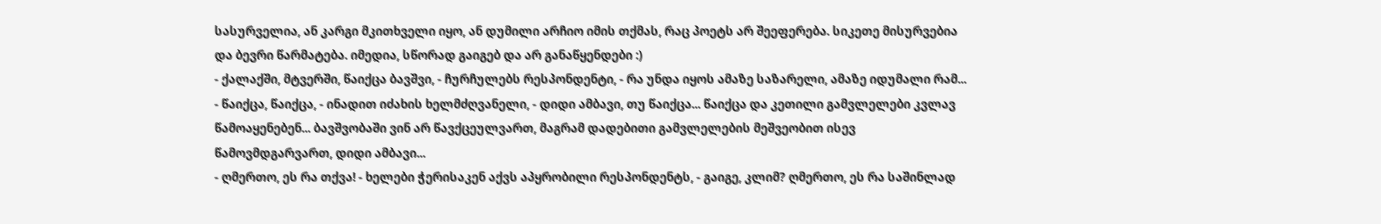სასურველია, ან კარგი მკითხველი იყო, ან დუმილი არჩიო იმის თქმას, რაც პოეტს არ შეეფერება. სიკეთე მისურვებია და ბევრი წარმატება. იმედია, სწორად გაიგებ და არ განაწყენდები :)
- ქალაქში, მტვერში, წაიქცა ბავშვი, - ჩურჩულებს რესპონდენტი, - რა უნდა იყოს ამაზე საზარელი, ამაზე იდუმალი რამ...
- წაიქცა, წაიქცა, - ინადით იძახის ხელმძღვანელი, - დიდი ამბავი, თუ წაიქცა... წაიქცა და კეთილი გამვლელები კვლავ წამოაყენებენ... ბავშვობაში ვინ არ წავქცეულვართ, მაგრამ დადებითი გამვლელების მეშვეობით ისევ წამოვმდგარვართ, დიდი ამბავი...
- ღმერთო, ეს რა თქვა! - ხელები ჭერისაკენ აქვს აპყრობილი რესპონდენტს, - გაიგე, კლიმ? ღმერთო, ეს რა საშინლად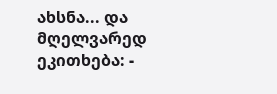ახსნა... და მღელვარედ ეკითხება: -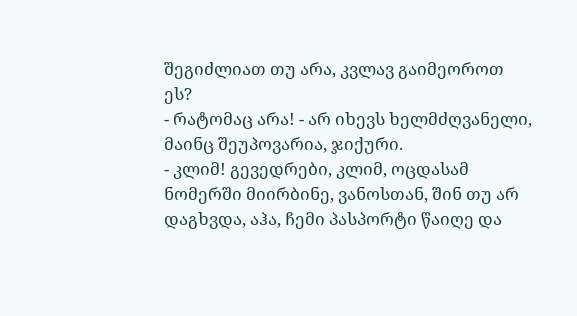შეგიძლიათ თუ არა, კვლავ გაიმეოროთ ეს?
- რატომაც არა! - არ იხევს ხელმძღვანელი, მაინც შეუპოვარია, ჯიქური.
- კლიმ! გევედრები, კლიმ, ოცდასამ ნომერში მიირბინე, ვანოსთან, შინ თუ არ დაგხვდა, აჰა, ჩემი პასპორტი წაიღე და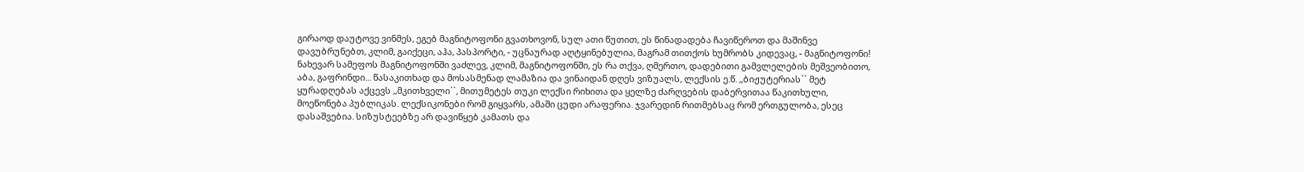გირაოდ დაუტოვე ვინმეს, ეგებ მაგნიტოფონი გვათხოვონ, სულ ათი წუთით, ეს წინადადება ჩავიწეროთ და მაშინვე დავუბრუნებთ, კლიმ, გაიქეცი, აჰა, პასპორტი, - უცნაურად აღტყინებულია, მაგრამ თითქოს ხუმრობს კიდევაც, - მაგნიტოფონი! ნახევარ სამეფოს მაგნიტოფონში ვაძლევ, კლიმ, მაგნიტოფონში, ეს რა თქვა, ღმერთო, დადებითი გამვლელების მეშვეობითო, აბა, გაფრინდი... წასაკითხად და მოსასმენად ლამაზია და ვინაიდან დღეს ვიზუალს, ლექსის ე.წ. ,,ბიჟუტერიას`` მეტ ყურადღებას აქცევს ,,მკითხველი``, მითუმეტეს თუკი ლექსი რიხითა და ყელზე ძარღვების დაბერვითაა წაკითხული, მოეწონება პუბლიკას. ლექსიკონები რომ გიყვარს, ამაში ცუდი არაფერია. ჯვარედინ რითმებსაც რომ ერთგულობა, ესეც დასაშვებია. სიზუსტეებზე არ დავიწყებ კამათს და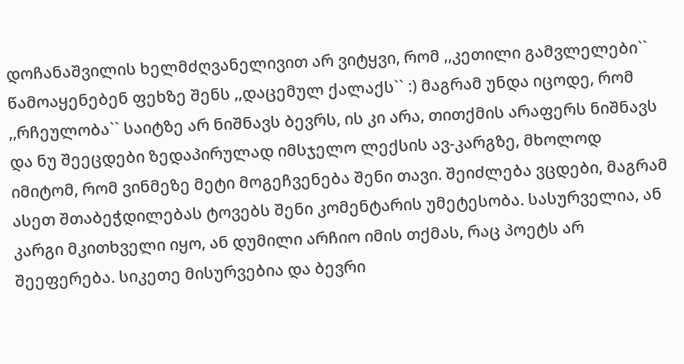დოჩანაშვილის ხელმძღვანელივით არ ვიტყვი, რომ ,,კეთილი გამვლელები`` წამოაყენებენ ფეხზე შენს ,,დაცემულ ქალაქს`` :) მაგრამ უნდა იცოდე, რომ ,,რჩეულობა`` საიტზე არ ნიშნავს ბევრს, ის კი არა, თითქმის არაფერს ნიშნავს და ნუ შეეცდები ზედაპირულად იმსჯელო ლექსის ავ-კარგზე, მხოლოდ იმიტომ, რომ ვინმეზე მეტი მოგეჩვენება შენი თავი. შეიძლება ვცდები, მაგრამ ასეთ შთაბეჭდილებას ტოვებს შენი კომენტარის უმეტესობა. სასურველია, ან კარგი მკითხველი იყო, ან დუმილი არჩიო იმის თქმას, რაც პოეტს არ შეეფერება. სიკეთე მისურვებია და ბევრი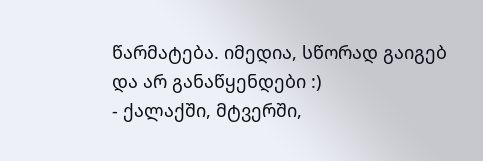წარმატება. იმედია, სწორად გაიგებ და არ განაწყენდები :)
- ქალაქში, მტვერში,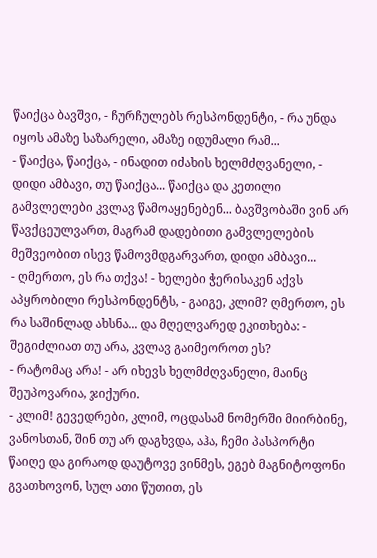წაიქცა ბავშვი, - ჩურჩულებს რესპონდენტი, - რა უნდა იყოს ამაზე საზარელი, ამაზე იდუმალი რამ...
- წაიქცა, წაიქცა, - ინადით იძახის ხელმძღვანელი, - დიდი ამბავი, თუ წაიქცა... წაიქცა და კეთილი გამვლელები კვლავ წამოაყენებენ... ბავშვობაში ვინ არ წავქცეულვართ, მაგრამ დადებითი გამვლელების მეშვეობით ისევ წამოვმდგარვართ, დიდი ამბავი...
- ღმერთო, ეს რა თქვა! - ხელები ჭერისაკენ აქვს აპყრობილი რესპონდენტს, - გაიგე, კლიმ? ღმერთო, ეს რა საშინლად ახსნა... და მღელვარედ ეკითხება: - შეგიძლიათ თუ არა, კვლავ გაიმეოროთ ეს?
- რატომაც არა! - არ იხევს ხელმძღვანელი, მაინც შეუპოვარია, ჯიქური.
- კლიმ! გევედრები, კლიმ, ოცდასამ ნომერში მიირბინე, ვანოსთან, შინ თუ არ დაგხვდა, აჰა, ჩემი პასპორტი წაიღე და გირაოდ დაუტოვე ვინმეს, ეგებ მაგნიტოფონი გვათხოვონ, სულ ათი წუთით, ეს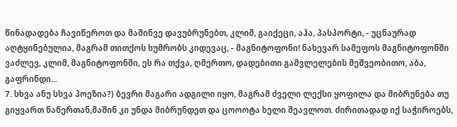წინადადება ჩავიწეროთ და მაშინვე დავუბრუნებთ, კლიმ, გაიქეცი, აჰა, პასპორტი, - უცნაურად აღტყინებულია, მაგრამ თითქოს ხუმრობს კიდევაც, - მაგნიტოფონი! ნახევარ სამეფოს მაგნიტოფონში ვაძლევ, კლიმ, მაგნიტოფონში, ეს რა თქვა, ღმერთო, დადებითი გამვლელების მეშვეობითო, აბა, გაფრინდი...
7. სხვა ანუ სხვა პოეზია?) ბევრი მაგარი ადგილი იყო, მაგრამ ძველი ლექსი ყოფილა და მიბრუნება თუ გიყვართ ნაწერთან,მაშინ კი უნდა მიბრუნდეთ და ცოოოტა ხელი შეავლოთ. ძირითადად იქ საჭიროებს,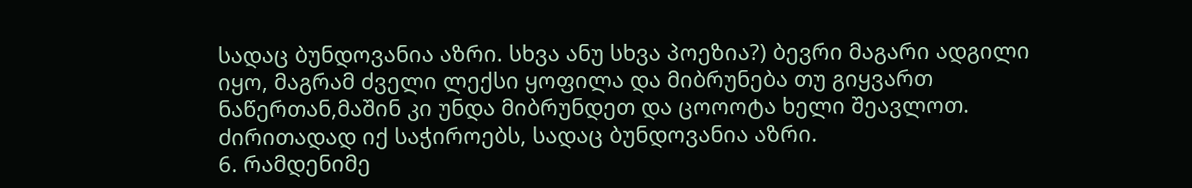სადაც ბუნდოვანია აზრი. სხვა ანუ სხვა პოეზია?) ბევრი მაგარი ადგილი იყო, მაგრამ ძველი ლექსი ყოფილა და მიბრუნება თუ გიყვართ ნაწერთან,მაშინ კი უნდა მიბრუნდეთ და ცოოოტა ხელი შეავლოთ. ძირითადად იქ საჭიროებს, სადაც ბუნდოვანია აზრი.
6. რამდენიმე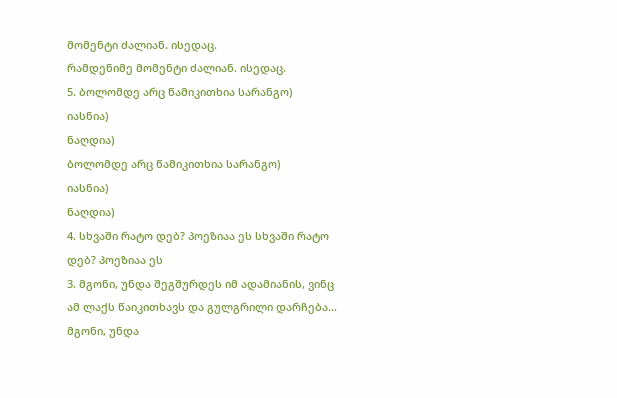მომენტი ძალიან. ისედაც.
რამდენიმე მომენტი ძალიან. ისედაც.
5. ბოლომდე არც წამიკითხია სარანგო)
იასნია)
ნაღდია)
ბოლომდე არც წამიკითხია სარანგო)
იასნია)
ნაღდია)
4. სხვაში რატო დებ? პოეზიაა ეს სხვაში რატო დებ? პოეზიაა ეს
3. მგონი, უნდა შეგშურდეს იმ ადამიანის, ვინც ამ ლაქს წაიკითხავს და გულგრილი დარჩება...
მგონი, უნდა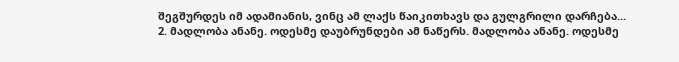შეგშურდეს იმ ადამიანის, ვინც ამ ლაქს წაიკითხავს და გულგრილი დარჩება...
2. მადლობა ანანე. ოდესმე დაუბრუნდები ამ ნაწერს. მადლობა ანანე. ოდესმე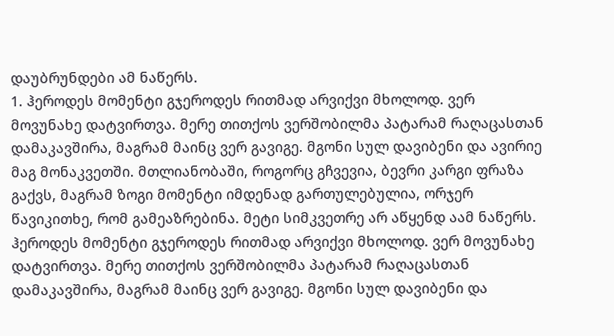დაუბრუნდები ამ ნაწერს.
1. ჰეროდეს მომენტი გჯეროდეს რითმად არვიქვი მხოლოდ. ვერ მოვუნახე დატვირთვა. მერე თითქოს ვერშობილმა პატარამ რაღაცასთან დამაკავშირა, მაგრამ მაინც ვერ გავიგე. მგონი სულ დავიბენი და ავირიე მაგ მონაკვეთში. მთლიანობაში, როგორც გჩვევია, ბევრი კარგი ფრაზა გაქვს, მაგრამ ზოგი მომენტი იმდენად გართულებულია, ორჯერ წავიკითხე, რომ გამეაზრებინა. მეტი სიმკვეთრე არ აწყენდ აამ ნაწერს. ჰეროდეს მომენტი გჯეროდეს რითმად არვიქვი მხოლოდ. ვერ მოვუნახე დატვირთვა. მერე თითქოს ვერშობილმა პატარამ რაღაცასთან დამაკავშირა, მაგრამ მაინც ვერ გავიგე. მგონი სულ დავიბენი და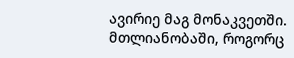ავირიე მაგ მონაკვეთში. მთლიანობაში, როგორც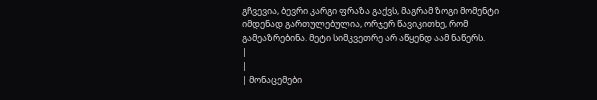გჩვევია, ბევრი კარგი ფრაზა გაქვს, მაგრამ ზოგი მომენტი იმდენად გართულებულია, ორჯერ წავიკითხე, რომ გამეაზრებინა. მეტი სიმკვეთრე არ აწყენდ აამ ნაწერს.
|
|
| მონაცემები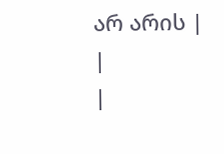არ არის |
|
|